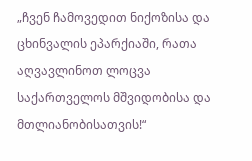„ჩვენ ჩამოვედით ნიქოზისა და ცხინვალის ეპარქიაში, რათა აღვავლინოთ ლოცვა
საქართველოს მშვიდობისა და მთლიანობისათვის!“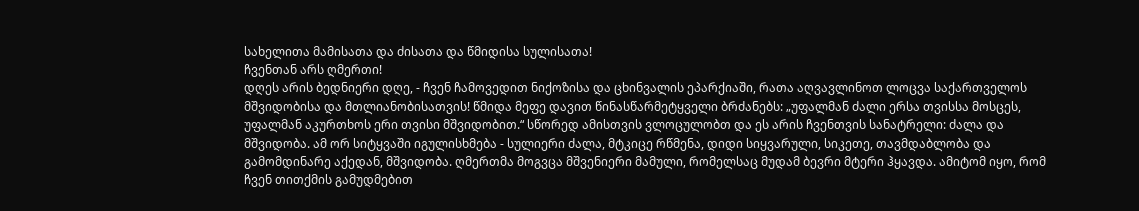სახელითა მამისათა და ძისათა და წმიდისა სულისათა!
ჩვენთან არს ღმერთი!
დღეს არის ბედნიერი დღე, - ჩვენ ჩამოვედით ნიქოზისა და ცხინვალის ეპარქიაში, რათა აღვავლინოთ ლოცვა საქართველოს მშვიდობისა და მთლიანობისათვის! წმიდა მეფე დავით წინასწარმეტყველი ბრძანებს: „უფალმან ძალი ერსა თვისსა მოსცეს, უფალმან აკურთხოს ერი თვისი მშვიდობით.“ სწორედ ამისთვის ვლოცულობთ და ეს არის ჩვენთვის სანატრელი: ძალა და მშვიდობა. ამ ორ სიტყვაში იგულისხმება - სულიერი ძალა, მტკიცე რწმენა, დიდი სიყვარული, სიკეთე, თავმდაბლობა და გამომდინარე აქედან, მშვიდობა. ღმერთმა მოგვცა მშვენიერი მამული, რომელსაც მუდამ ბევრი მტერი ჰყავდა. ამიტომ იყო, რომ ჩვენ თითქმის გამუდმებით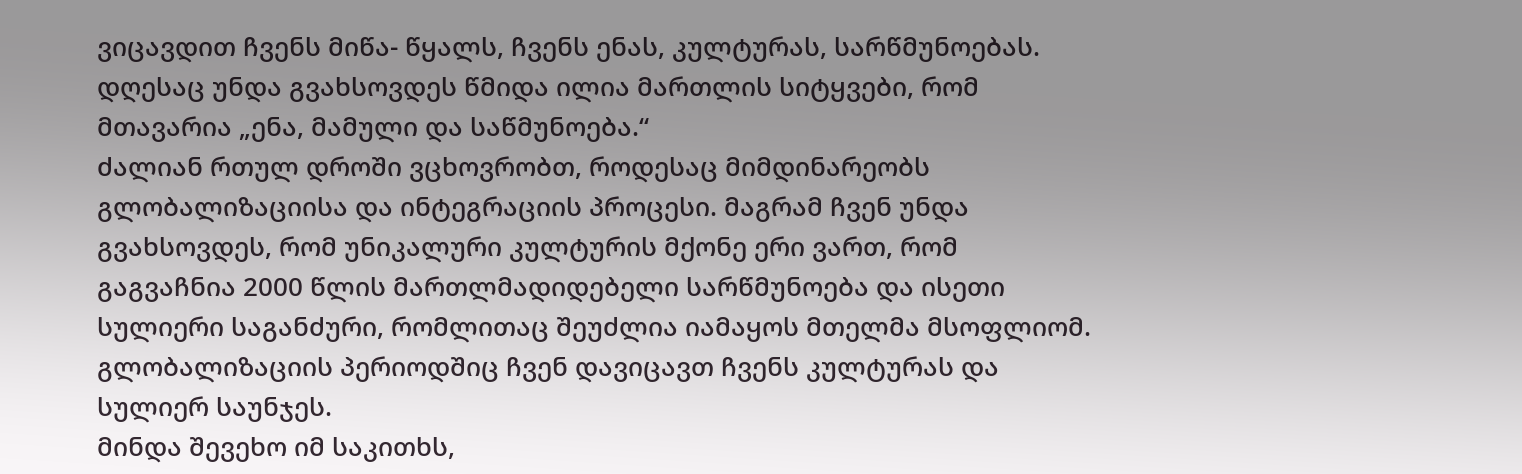ვიცავდით ჩვენს მიწა- წყალს, ჩვენს ენას, კულტურას, სარწმუნოებას. დღესაც უნდა გვახსოვდეს წმიდა ილია მართლის სიტყვები, რომ მთავარია „ენა, მამული და საწმუნოება.“
ძალიან რთულ დროში ვცხოვრობთ, როდესაც მიმდინარეობს გლობალიზაციისა და ინტეგრაციის პროცესი. მაგრამ ჩვენ უნდა გვახსოვდეს, რომ უნიკალური კულტურის მქონე ერი ვართ, რომ გაგვაჩნია 2000 წლის მართლმადიდებელი სარწმუნოება და ისეთი სულიერი საგანძური, რომლითაც შეუძლია იამაყოს მთელმა მსოფლიომ. გლობალიზაციის პერიოდშიც ჩვენ დავიცავთ ჩვენს კულტურას და სულიერ საუნჯეს.
მინდა შევეხო იმ საკითხს,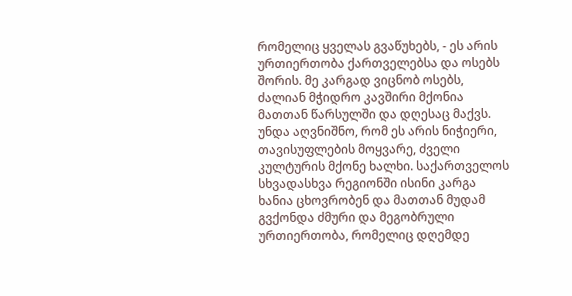რომელიც ყველას გვაწუხებს, - ეს არის ურთიერთობა ქართველებსა და ოსებს შორის. მე კარგად ვიცნობ ოსებს, ძალიან მჭიდრო კავშირი მქონია მათთან წარსულში და დღესაც მაქვს. უნდა აღვნიშნო, რომ ეს არის ნიჭიერი, თავისუფლების მოყვარე, ძველი კულტურის მქონე ხალხი. საქართველოს სხვადასხვა რეგიონში ისინი კარგა ხანია ცხოვრობენ და მათთან მუდამ გვქონდა ძმური და მეგობრული ურთიერთობა, რომელიც დღემდე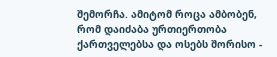შემორჩა. ამიტომ როცა ამბობენ, რომ დაიძაბა ურთიერთობა ქართველებსა და ოსებს შორისო -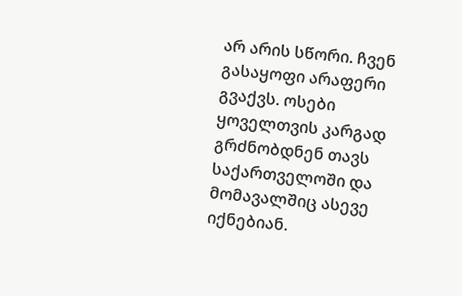არ არის სწორი. ჩვენ გასაყოფი არაფერი გვაქვს. ოსები ყოველთვის კარგად გრძნობდნენ თავს საქართველოში და მომავალშიც ასევე იქნებიან.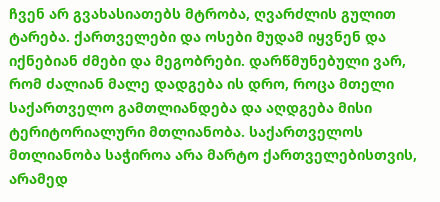ჩვენ არ გვახასიათებს მტრობა, ღვარძლის გულით ტარება. ქართველები და ოსები მუდამ იყვნენ და იქნებიან ძმები და მეგობრები. დარწმუნებული ვარ, რომ ძალიან მალე დადგება ის დრო, როცა მთელი საქართველო გამთლიანდება და აღდგება მისი ტერიტორიალური მთლიანობა. საქართველოს მთლიანობა საჭიროა არა მარტო ქართველებისთვის, არამედ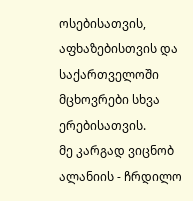ოსებისათვის, აფხაზებისთვის და საქართველოში მცხოვრები სხვა ერებისათვის.
მე კარგად ვიცნობ ალანიის - ჩრდილო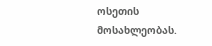ოსეთის მოსახლეობას.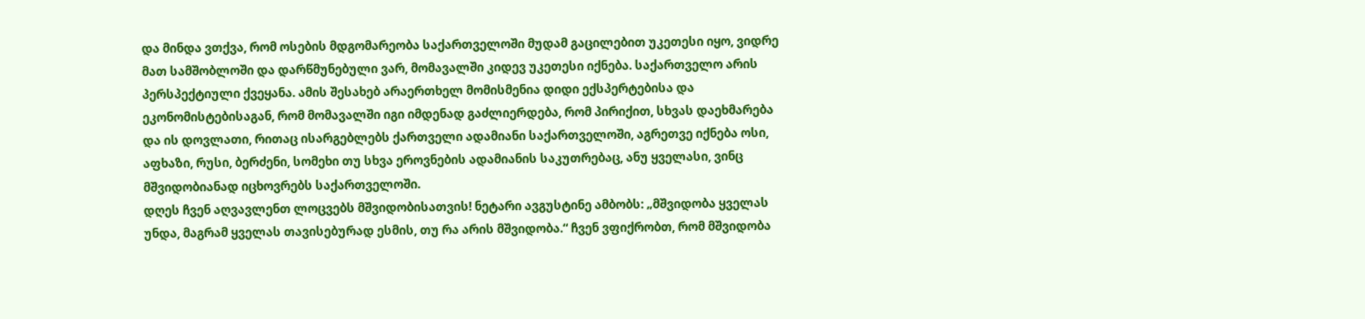და მინდა ვთქვა, რომ ოსების მდგომარეობა საქართველოში მუდამ გაცილებით უკეთესი იყო, ვიდრე მათ სამშობლოში და დარწმუნებული ვარ, მომავალში კიდევ უკეთესი იქნება. საქართველო არის პერსპექტიული ქვეყანა. ამის შესახებ არაერთხელ მომისმენია დიდი ექსპერტებისა და ეკონომისტებისაგან, რომ მომავალში იგი იმდენად გაძლიერდება, რომ პირიქით, სხვას დაეხმარება და ის დოვლათი, რითაც ისარგებლებს ქართველი ადამიანი საქართველოში, აგრეთვე იქნება ოსი, აფხაზი, რუსი, ბერძენი, სომეხი თუ სხვა ეროვნების ადამიანის საკუთრებაც, ანუ ყველასი, ვინც მშვიდობიანად იცხოვრებს საქართველოში.
დღეს ჩვენ აღვავლენთ ლოცვებს მშვიდობისათვის! ნეტარი ავგუსტინე ამბობს: „მშვიდობა ყველას უნდა, მაგრამ ყველას თავისებურად ესმის, თუ რა არის მშვიდობა.“ ჩვენ ვფიქრობთ, რომ მშვიდობა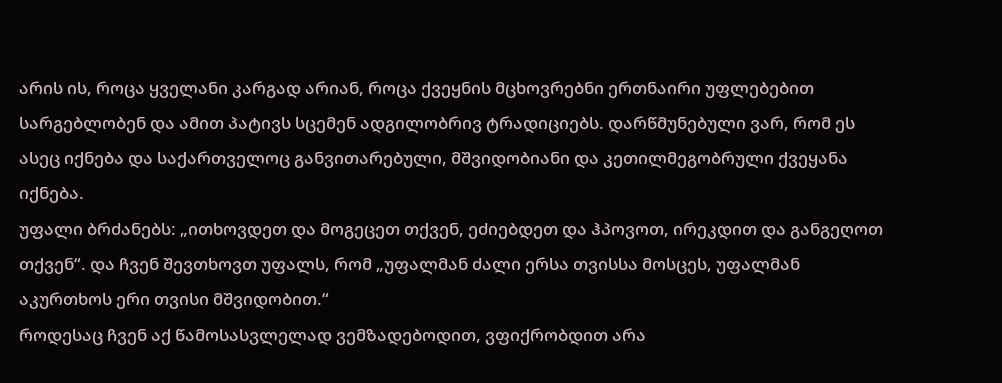არის ის, როცა ყველანი კარგად არიან, როცა ქვეყნის მცხოვრებნი ერთნაირი უფლებებით სარგებლობენ და ამით პატივს სცემენ ადგილობრივ ტრადიციებს. დარწმუნებული ვარ, რომ ეს ასეც იქნება და საქართველოც განვითარებული, მშვიდობიანი და კეთილმეგობრული ქვეყანა იქნება.
უფალი ბრძანებს: „ითხოვდეთ და მოგეცეთ თქვენ, ეძიებდეთ და ჰპოვოთ, ირეკდით და განგეღოთ თქვენ“. და ჩვენ შევთხოვთ უფალს, რომ „უფალმან ძალი ერსა თვისსა მოსცეს, უფალმან აკურთხოს ერი თვისი მშვიდობით.“
როდესაც ჩვენ აქ წამოსასვლელად ვემზადებოდით, ვფიქრობდით არა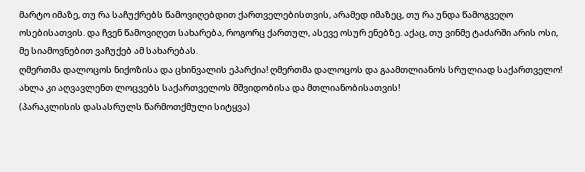მარტო იმაზე, თუ რა საჩუქრებს წამოვიღებდით ქართველებისთვის, არამედ იმაზეც, თუ რა უნდა წამოგვეღო ოსებისათვის. და ჩვენ წამოვიღეთ სახარება, როგორც ქართულ, ასევე ოსურ ენებზე. აქაც, თუ ვინმე ტაძარში არის ოსი, მე სიამოვნებით ვაჩუქებ ამ სახარებას.
ღმერთმა დალოცოს ნიქოზისა და ცხინვალის ეპარქია! ღმერთმა დალოცოს და გაამთლიანოს სრულიად საქართველო!
ახლა კი აღვავლენთ ლოცვებს საქართველოს მშვიდობისა და მთლიანობისათვის!
(პარაკლისის დასასრულს წარმოთქმული სიტყვა)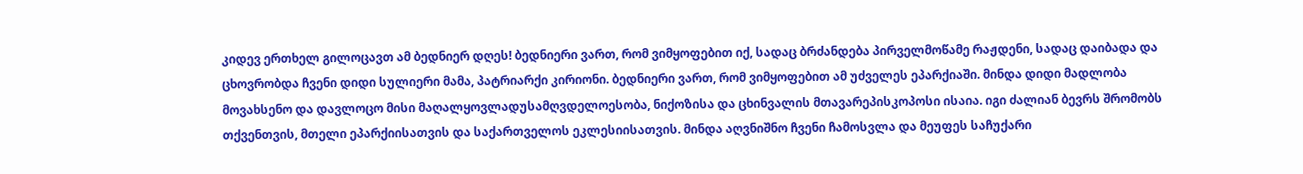კიდევ ერთხელ გილოცავთ ამ ბედნიერ დღეს! ბედნიერი ვართ, რომ ვიმყოფებით იქ, სადაც ბრძანდება პირველმოწამე რაჟდენი, სადაც დაიბადა და ცხოვრობდა ჩვენი დიდი სულიერი მამა, პატრიარქი კირიონი. ბედნიერი ვართ, რომ ვიმყოფებით ამ უძველეს ეპარქიაში. მინდა დიდი მადლობა მოვახსენო და დავლოცო მისი მაღალყოვლადუსამღვდელოესობა, ნიქოზისა და ცხინვალის მთავარეპისკოპოსი ისაია. იგი ძალიან ბევრს შრომობს თქვენთვის, მთელი ეპარქიისათვის და საქართველოს ეკლესიისათვის. მინდა აღვნიშნო ჩვენი ჩამოსვლა და მეუფეს საჩუქარი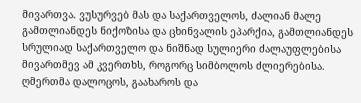მივართვა. ვუსურვებ მას და საქართველოს, ძალიან მალე გამთლიანდეს ნიქოზისა და ცხინვალის ეპარქია, გამთლიანდეს სრულიად საქართველო და ნიშნად სულიერი ძალაუფლებისა მივართმევ ამ კვერთხს, როგორც სიმბოლოს ძლიერებისა. ღმერთმა დალოცოს, გაახაროს და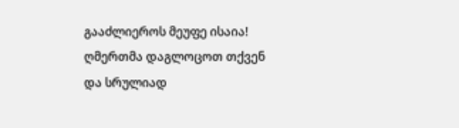გააძლიეროს მეუფე ისაია!
ღმერთმა დაგლოცოთ თქვენ და სრულიად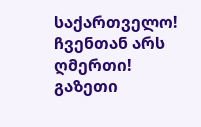საქართველო!
ჩვენთან არს ღმერთი!
გაზეთი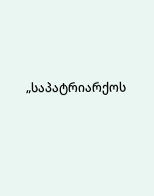„საპატრიარქოს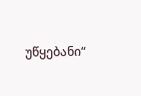უწყებანი“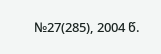№27(285), 2004 წ.